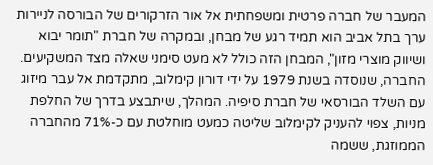המעבר של חברה פרטית ומשפחתית אל אור הזרקורים של הבורסה לניירות ערך בתל אביב הוא תמיד רגע של מבחן, ובמקרה של חברת "תומר יבוא ושיווק מוצרי מזון", המבחן הזה כולל לא מעט סימני שאלה מצד המשקיעים. החברה, שנוסדה בשנת 1979 על ידי דורון קימלוב, מתקדמת אל עבר מיזוג עם השלד הבורסאי של חברת סיפיה. המהלך, שיתבצע בדרך של החלפת מניות, צפוי להעניק לקימלוב שליטה כמעט מוחלטת עם כ-71% מהחברה הממוזגת, ששמה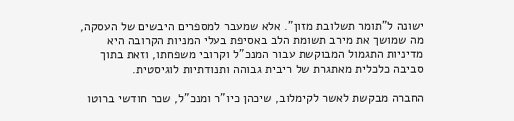ישונה ל"תומר תשלובת מזון". אלא שמעבר למספרים היבשים של העסקה, מה שמושך את מירב תשומת הלב באסיפת בעלי המניות הקרובה היא מדיניות התגמול המבוקשת עבור המנכ"ל וקרובי משפחתו, וזאת בתוך סביבה כלכלית מאתגרת של ריבית גבוהה ותנודתיות לוגיסטית.

החברה מבקשת לאשר לקימלוב, שיכהן כיו"ר ומנכ"ל, שכר חודשי ברוטו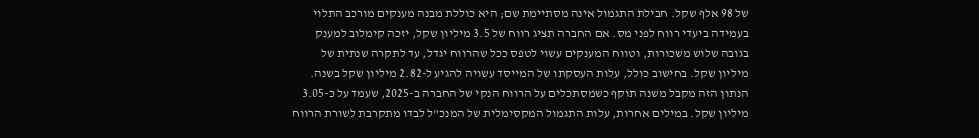של 98 אלף שקל. חבילת התגמול אינה מסתיימת שם; היא כוללת מבנה מענקים מורכב התלוי בעמידה ביעדי רווח לפני מס. אם החברה תציג רווח של 3.5 מיליון שקל, יזכה קימלוב למענק בגובה שלוש משכורות, וטווח המענקים עשוי לטפס ככל שהרווח יגדל, עד לתקרה שנתית של מיליון שקל. בחישוב כולל, עלות העסקתו של המייסד עשויה להגיע ל-2.82 מיליון שקל בשנה. הנתון הזה מקבל משנה תוקף כשמסתכלים על הרווח הנקי של החברה ב-2025, שעמד על כ-3.05 מיליון שקל. במילים אחרות, עלות התגמול המקסימלית של המנכ"ל לבדו מתקרבת לשורת הרווח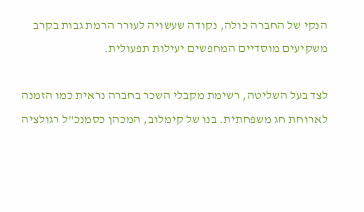הנקי של החברה כולה, נקודה שעשויה לעורר הרמת גבות בקרב משקיעים מוסדיים המחפשים יעילות תפעולית.

לצד בעל השליטה, רשימת מקבלי השכר בחברה נראית כמו הזמנה לארוחת חג משפחתית. בנו של קימלוב, המכהן כסמנכ"ל רגולציה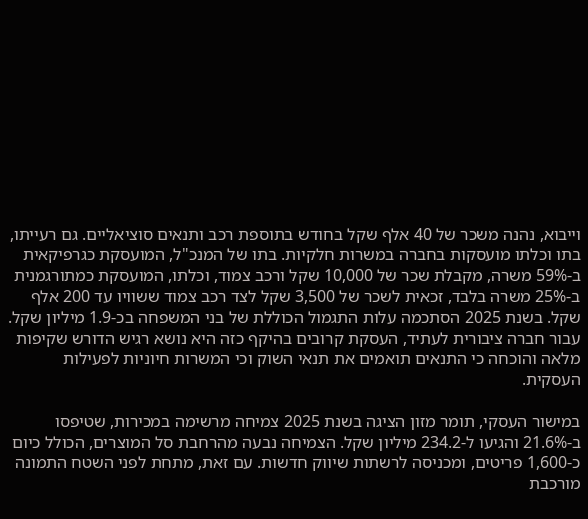וייבוא, נהנה משכר של 40 אלף שקל בחודש בתוספת רכב ותנאים סוציאליים. גם רעייתו, בתו וכלתו מועסקות בחברה במשרות חלקיות. בתו של המנכ"ל, המועסקת כגרפיקאית ב-59% משרה, מקבלת שכר של 10,000 שקל ורכב צמוד, וכלתו, המועסקת כמתורגמנית ב-25% משרה בלבד, זכאית לשכר של 3,500 שקל לצד רכב צמוד ששוויו עד 200 אלף שקל. בשנת 2025 הסתכמה עלות התגמול הכוללת של בני המשפחה בכ-1.9 מיליון שקל. עבור חברה ציבורית לעתיד, העסקת קרובים בהיקף כזה היא נושא רגיש הדורש שקיפות מלאה והוכחה כי התנאים תואמים את תנאי השוק וכי המשרות חיוניות לפעילות העסקית.

במישור העסקי, תומר מזון הציגה בשנת 2025 צמיחה מרשימה במכירות, שטיפסו ב-21.6% והגיעו ל-234.2 מיליון שקל. הצמיחה נבעה מהרחבת סל המוצרים, הכולל כיום כ-1,600 פריטים, ומכניסה לרשתות שיווק חדשות. עם זאת, מתחת לפני השטח התמונה מורכבת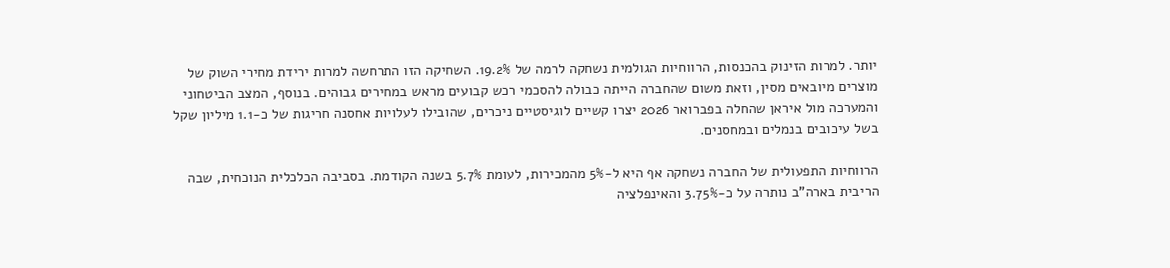יותר. למרות הזינוק בהכנסות, הרווחיות הגולמית נשחקה לרמה של 19.2%. השחיקה הזו התרחשה למרות ירידת מחירי השוק של מוצרים מיובאים מסין, וזאת משום שהחברה הייתה כבולה להסכמי רכש קבועים מראש במחירים גבוהים. בנוסף, המצב הביטחוני והמערכה מול איראן שהחלה בפברואר 2026 יצרו קשיים לוגיסטיים ניכרים, שהובילו לעלויות אחסנה חריגות של כ-1.1 מיליון שקל בשל עיכובים בנמלים ובמחסנים.

הרווחיות התפעולית של החברה נשחקה אף היא ל-5% מהמכירות, לעומת 5.7% בשנה הקודמת. בסביבה הכלכלית הנוכחית, שבה הריבית בארה"ב נותרה על כ-3.75% והאינפלציה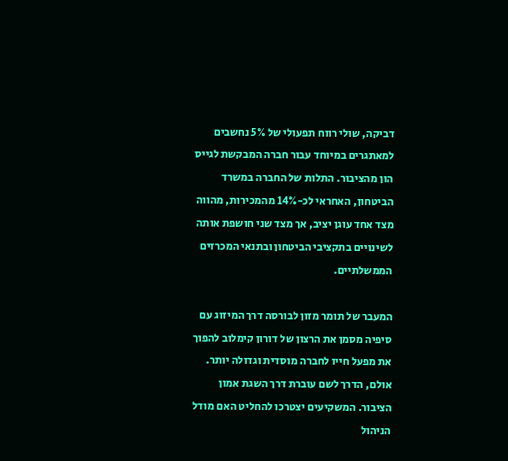דביקה, שולי רווח תפעולי של 5% נחשבים למאתגרים במיוחד עבור חברה המבקשת לגייס הון מהציבור. התלות של החברה במשרד הביטחון, האחראי לכ-14% מהמכירות, מהווה מצד אחד עוגן יציב, אך מצד שני חושפת אותה לשינויים בתקציבי הביטחון ובתנאי המכרזים הממשלתיים.

המעבר של תומר מזון לבורסה דרך המיזוג עם סיפיה מסמן את הרצון של דורון קימלוב להפוך את מפעל חייו לחברה מוסדית וגדולה יותר. אולם, הדרך לשם עוברת דרך השגת אמון הציבור. המשקיעים יצטרכו להחליט האם מודל הניהול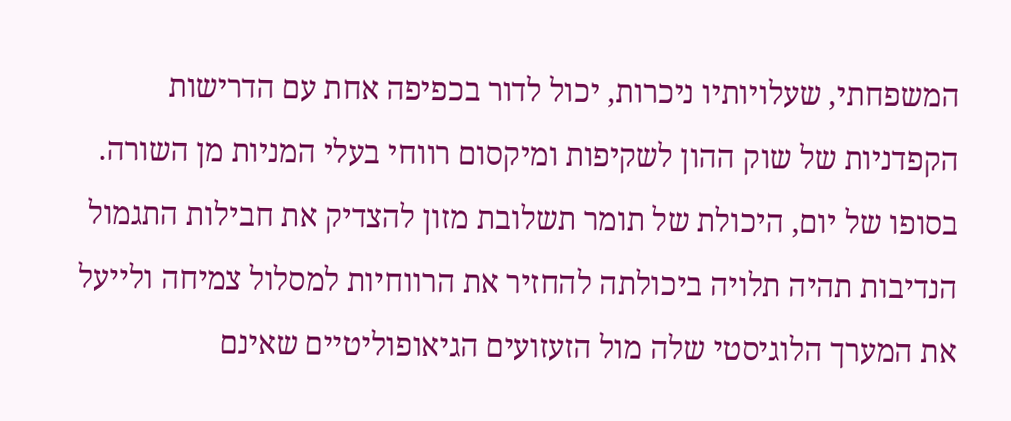המשפחתי, שעלויותיו ניכרות, יכול לדור בכפיפה אחת עם הדרישות הקפדניות של שוק ההון לשקיפות ומיקסום רווחי בעלי המניות מן השורה. בסופו של יום, היכולת של תומר תשלובת מזון להצדיק את חבילות התגמול הנדיבות תהיה תלויה ביכולתה להחזיר את הרווחיות למסלול צמיחה ולייעל את המערך הלוגיסטי שלה מול הזעזועים הגיאופוליטיים שאינם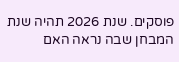פוסקים. שנת 2026 תהיה שנת המבחן שבה נראה האם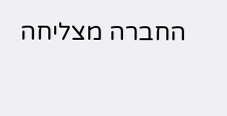החברה מצליחה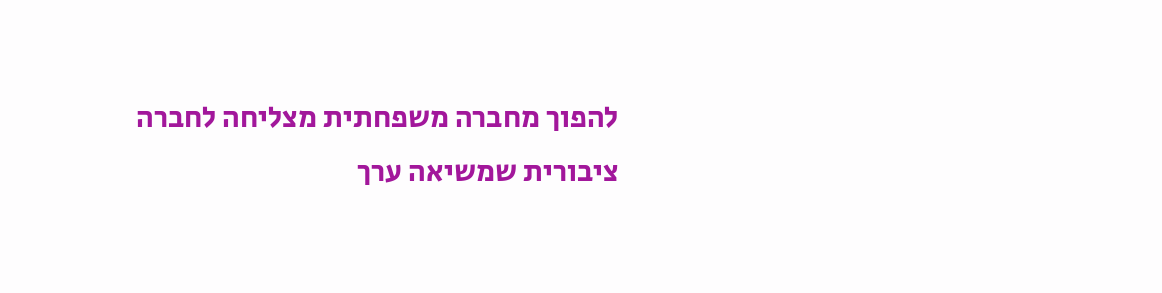להפוך מחברה משפחתית מצליחה לחברה ציבורית שמשיאה ערך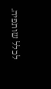לכלל שותפיה.